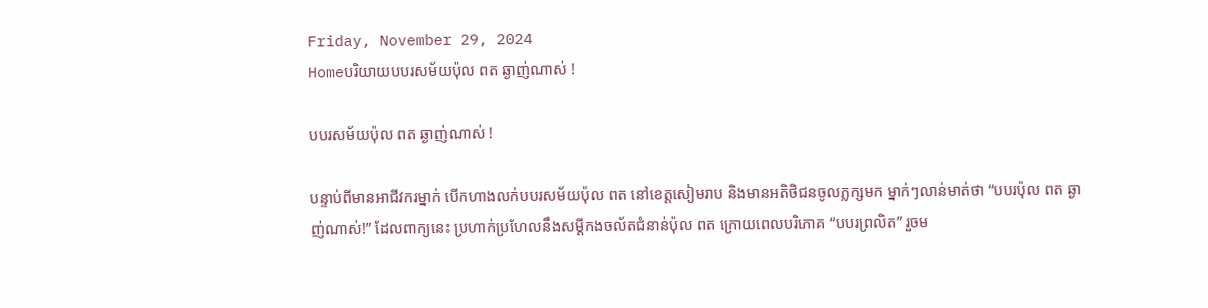Friday, November 29, 2024
Homeបរិយាយបបរសម័យប៉ុល ពត ឆ្ងាញ់ណាស់ !

បបរសម័យប៉ុល ពត ឆ្ងាញ់ណាស់ !

បន្ទាប់ពីមានអាជីវករម្នាក់ បើកហាងលក់បបរសម័យប៉ុល ពត នៅខេត្តសៀមរាប និងមានអតិថិជនចូលភ្លក្សមក ម្នាក់ៗលាន់មាត់ថា “បបរប៉ុល ពត ឆ្ងាញ់ណាស់!” ដែលពាក្យនេះ ប្រហាក់ប្រហែលនឹងសម្តីកងចល័តជំនាន់ប៉ុល ពត ក្រោយពេលបរិភោគ “បបរព្រលិត” រួចម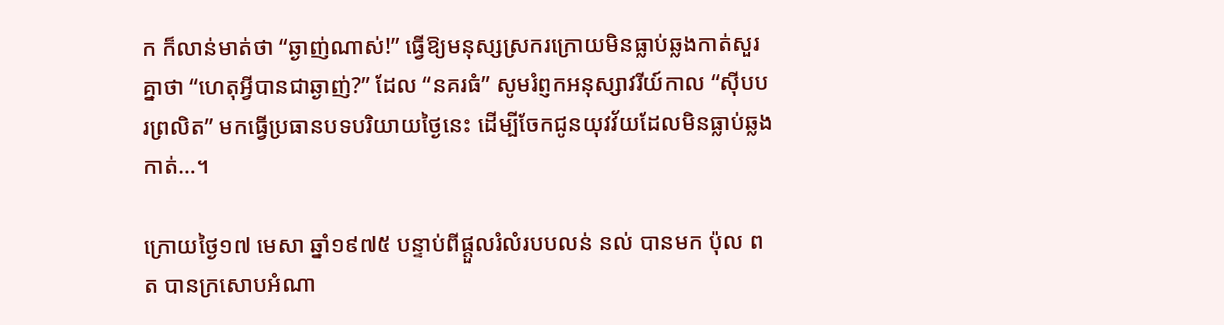ក ក៏លាន់មាត់ថា “ឆ្ងាញ់ណាស់!” ធ្វើឱ្យមនុស្សស្រករក្រោយមិនធ្លាប់ឆ្លងកាត់សួរគ្នាថា “ហេតុអ្វីបានជាឆ្ងាញ់?” ដែល “នគរធំ” សូមរំព្ញកអនុស្សាវរីយ៍កាល “ស៊ីបបរព្រលិត” មកធ្វើប្រធានបទបរិយាយថ្ងៃនេះ ដើម្បីចែកជូនយុវវ័យដែលមិនធ្លាប់ឆ្លងកាត់…។

ក្រោយថ្ងៃ១៧ មេសា ឆ្នាំ១៩៧៥ បន្ទាប់ពីផ្តួលរំលំរបបលន់ នល់ បានមក ប៉ុល ពត បានក្រសោបអំណា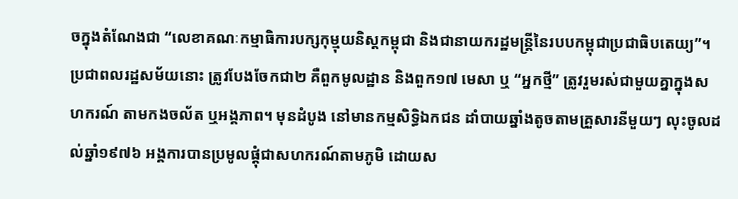ចក្នុងតំណែងជា “លេខាគណៈកម្មាធិការបក្សកុម្មុយនិស្តកម្ពុជា និងជានាយករដ្ឋមន្ត្រីនៃរបបកម្ពុជាប្រជាធិបតេយ្យ”។ ប្រជាពលរដ្ឋសម័យនោះ ត្រូវបែងចែកជា២ គឺពួកមូលដ្ឋាន និងពួក១៧ មេសា ឬ “អ្នកថ្មី” ត្រូវរួមរស់ជាមួយគ្នាក្នុងសហករណ៍ តាមកងចល័ត ឬអង្គភាព។ មុនដំបូង នៅមានកម្មសិទ្ធិឯកជន ដាំបាយឆ្នាំងតូចតាមគ្រួសារនីមួយៗ លុះចូលដល់ឆ្នាំ១៩៧៦ អង្គការបានប្រមូលផ្តុំជាសហករណ៍តាមភូមិ ដោយស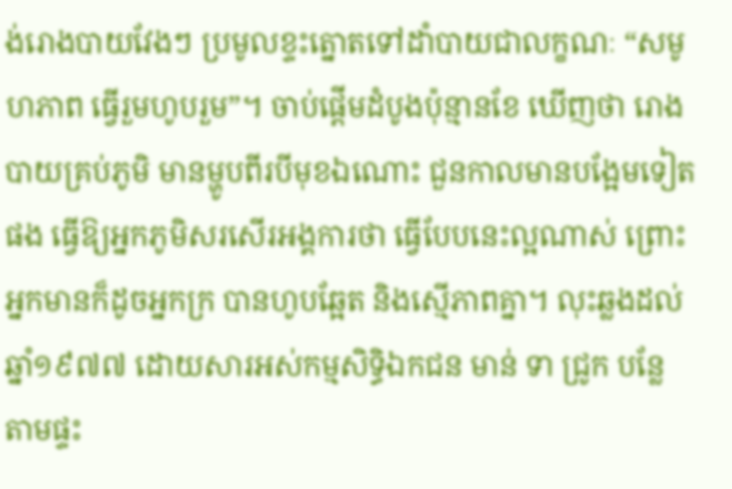ង់រោងបាយវែងៗ ប្រមូលខ្ទះត្នោតទៅដាំបាយជាលក្ខណៈ “សមូហភាព ធ្វើរួមហូបរួម”។ ចាប់ផ្តើមដំបូងប៉ុន្មានខែ ឃើញថា រោងបាយគ្រប់ភូមិ មានម្ហូបពីរបីមុខឯណោះ ជួនកាលមានបង្អែមទៀតផង ធ្វើឱ្យអ្នកភូមិសរសើរអង្គការថា ធ្វើបែបនេះល្អណាស់ ព្រោះអ្នកមានក៏ដូចអ្នកក្រ បានហូបឆ្អែត និងស្មើភាពគ្នា។ លុះឆ្លងដល់ឆ្នាំ១៩៧៧ ដោយសារអស់កម្មសិទ្ធិឯកជន មាន់ ទា ជ្រូក បន្លែ តាមផ្ទះ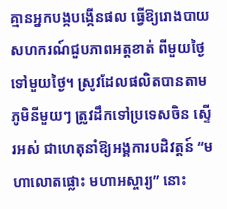គ្មានអ្នកបង្កបង្កើនផល ធ្វើឱ្យរោងបាយសហករណ៍ជួបភាពអត្តខាត់ ពីមួយថ្ងៃទៅមួយថ្ងៃ។ ស្រូវដែលផលិតបានតាមភូមិនីមួយៗ ត្រូវដឹកទៅប្រទេសចិន ស្ទើរអស់ ជាហេតុនាំឱ្យអង្គការបដិវត្តន៍ “មហាលោតផ្លោះ មហាអស្ចារ្យ” នោះ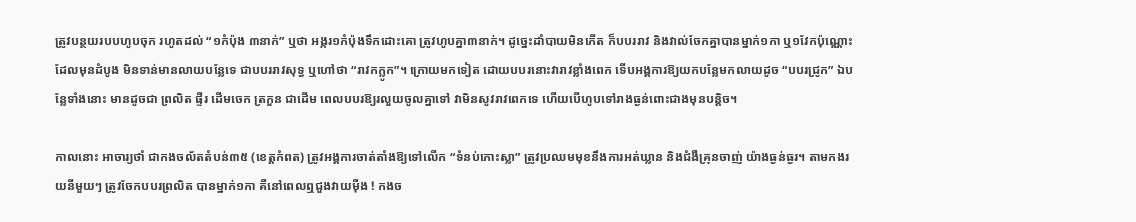ត្រូវបន្ថយរបបហូបចុក រហូតដល់ “១កំប៉ុង ៣នាក់” ឬថា អង្ករ១កំប៉ុងទឹកដោះគោ ត្រូវហូបគ្នា៣នាក់។ ដូច្នេះដាំបាយមិនកើត ក៏បបររាវ និងវាល់ចែកគ្នាបានម្នាក់១កា ឬ១វែកប៉ុណ្ណោះ ដែលមុនដំបូង មិនទាន់មានលាយបន្លែទេ ជាបបររាវសុទ្ធ ឬហៅថា “រាវកក្លូក”។ ក្រោយមកទៀត ដោយបបរនោះវារាវខ្លាំងពេក ទើបអង្គការឱ្យយកបន្លែមកលាយដូច “បបរជ្រូក” ឯបន្លែទាំងនោះ មានដូចជា ព្រលិត ផ្ទីរ ដើមចេក ត្រកួន ជាដើម ពេលបបរឱ្យរលួយចូលគ្នាទៅ វាមិនសូវរាវពេកទេ ហើយបើហូបទៅរាងធ្ងន់ពោះជាងមុនបន្តិច។

កាលនោះ អាចារ្យថាំ ជាកងចល័តតំបន់៣៥ (ខេត្តកំពត) ត្រូវអង្គការចាត់តាំងឱ្យទៅលើក “ទំនប់កោះស្លា” ត្រូវប្រឈមមុខនឹងការអត់ឃ្លាន និងជំងឺគ្រុនចាញ់ យ៉ាងធ្ងន់ធ្ងរ។ តាមកងរយនីមួយៗ ត្រូវចែកបបរព្រលិត បានម្នាក់១កា គឺនៅពេលឮជួងវាយម៉ឺង ! កងច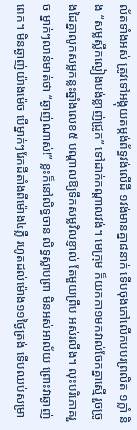ល័តទាំងអស់ ត្រូវទៅអង្គុយតម្កង់ព័ទ្ធវង់លើដី ១វង់មានគ្នា៨នាក់ ទើបចុងភៅលើកបបរព្រលិត ១ក្លាំ និង “សម្លស្លឹកល្ងៀងបង់ខ្លាញ់ជ្រូក” ទៅដាក់កណ្តាលវង់។ មេក្រុម ក៏យកកា១មកវាល់ចែកគ្នាស្មើ រួចច្រូងដៃគ្នាលូកសម្លកន្លះឆ្នាំងលេខ៥ បណ្តាលឱ្យទឹកសម្លវិលខ្ញាល់ តែមួយព្រឹប អស់រលីង។ លុះបរិភោគរួច ម្នាក់ៗលាន់មាត់ថា “ឆ្ងាញ់ណាស់!” ខ្លះក៏នៅលិទ្ធចាន លិទ្ធស្លាបព្រា មិនអស់អាល័យ ព្រោះវាឆ្ងាញ់ពេក។ មិនឆ្ងាញ់យ៉ាងម៉េច បើម្នាក់ៗរែកដីតាំងពីម៉ោង៤ភ្លឺ រហូតដល់ម៉ោង១១ថ្ងៃត្រង់ ទើបឈប់សម្រា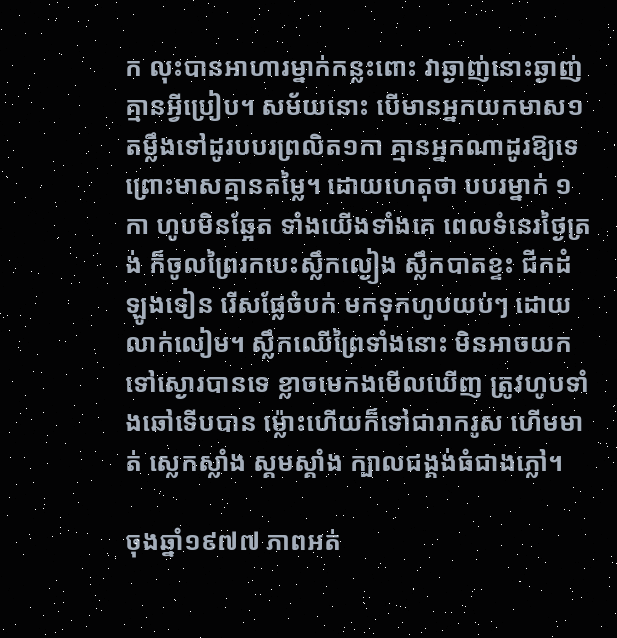ក លុះបានអាហារម្នាក់កន្លះពោះ វាឆ្ងាញ់នោះឆ្ងាញ់គ្មានអ្វីប្រៀប។ សម័យនោះ បើមានអ្នកយកមាស១តម្លឹងទៅដូរបបរព្រលិត១កា គ្មានអ្នកណាដូរឱ្យទេ ព្រោះមាសគ្មានតម្លៃ។ ដោយហេតុថា បបរម្នាក់ ១កា ហូបមិនឆ្អែត ទាំងយើងទាំងគេ ពេលទំនេរថ្ងៃត្រង់ ក៏ចូលព្រៃរកបេះស្លឹកល្ងៀង ស្លឹកបាតខ្ទះ ជីកដំឡូងទៀន រើសផ្លែចំបក់ មកទុកហូបយប់ៗ ដោយលាក់លៀម។ ស្លឹកឈើព្រៃទាំងនោះ មិនអាចយកទៅស្ងោរបានទេ ខ្លាចមេកងមើលឃើញ ត្រូវហូបទាំងឆៅទើបបាន ម៉្លោះហើយក៏ទៅជារាករូស ហើមមាត់ ស្លេកស្លាំង ស្គមស្គាំង ក្បាលជង្គង់ធំជាងភ្លៅ។

ចុងឆ្នាំ១៩៧៧ ភាពអត់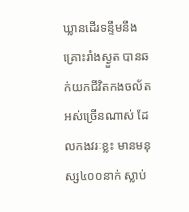ឃ្លានដើរទន្ទឹមនឹងគ្រោះរាំងស្ងួត បានឆក់យកជីវិតកងចល័តអស់ច្រើនណាស់ ដែលកងវរៈខ្លះ មានមនុស្ស៤០០នាក់ ស្លាប់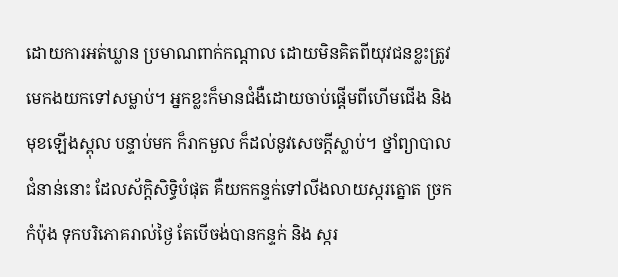ដោយការអត់ឃ្លាន ប្រមាណពាក់កណ្តាល ដោយមិនគិតពីយុវជនខ្លះត្រូវមេកងយកទៅសម្លាប់។ អ្នកខ្លះក៏មានជំងឺដោយចាប់ផ្តើមពីហើមជើង និងមុខឡើងស្ពុល បន្ទាប់មក ក៏រាកមួល ក៏ដល់នូវសេចក្តីស្លាប់។ ថ្នាំព្យាបាលជំនាន់នោះ ដែលស័ក្តិសិទ្ធិបំផុត គឺយកកន្ទក់ទៅលីងលាយស្ករត្នោត ច្រកកំប៉ុង ទុកបរិភោគរាល់ថ្ងៃ តែបើចង់បានកន្ទក់ និង ស្ករ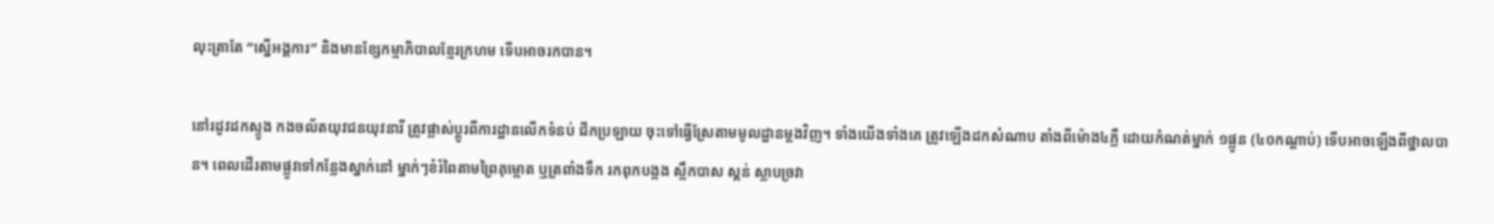លុះត្រាតែ “ស្នើអង្គការ” និងមានខ្សែកម្មាភិបាលខ្មែរក្រហម ទើបអាចរកបាន។

នៅរដូវដកស្ទូង កងចល័តយុវជនយុវនារី ត្រូវផ្លាស់ប្តូរពីការដ្ឋានលើកទំនប់ ជីកប្រឡាយ ចុះទៅធ្វើស្រែតាមមូលដ្ឋានម្តងវិញ។ ទាំងយើងទាំងគេ ត្រូវឡើងដកសំណាប តាំងពីម៉ោង៤ភ្លឺ ដោយកំណត់ម្នាក់ ១ផ្លូន (៤០កណ្តាប់) ទើបអាចឡើងពីថ្នាលបាន។ ពេលដើរតាមផ្លូវទៅកន្លែងស្នាក់នៅ ម្នាក់ៗខំរំពៃតាមព្រៃគុម្ពោត ឬត្រពាំងទឹក រកពុកបង្កង ស្លឹកបាស ស្គន់ ស្លាបច្រវា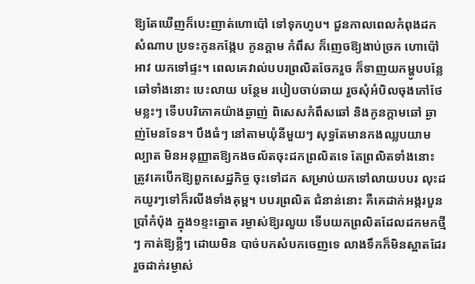ឱ្យតែឃើញក៏បេះញាត់ហោប៉ៅ ទៅទុកហូប។ ជួនកាលពេលកំពុងដកសំណាប ប្រទះកូនកង្កែប កូនក្តាម កំពឹស ក៏ញេចឱ្យងាប់ច្រក ហោប៉ៅអាវ យកទៅផ្ទះ។ ពេលគេវាល់បបរព្រលិតចែករួច ក៏ទាញយកម្ហូបបន្លែឆៅទាំងនោះ បេះលាយ បន្ថែម របៀបចាប់ឆាយ រួចសុំអំបិលចុងភៅថែមខ្លះៗ ទើបបរិភោគយ៉ាងឆ្ងាញ់ ពិសេសកំពឹសឆៅ និងកូនក្តាមឆៅ ឆ្ងាញ់មែនទែន។ បឹងធំៗ នៅតាមឃុំនីមួយៗ សុទ្ធតែមានកងឈ្លបយាមល្បាត មិនអនុញ្ញាតឱ្យកងចល័តចុះដកព្រលិតទេ តែព្រលិតទាំងនោះ ត្រូវគេបើកឱ្យពួកសេដ្ឋកិច្ច ចុះទៅដក សម្រាប់យកទៅលាយបបរ លុះដកយូរៗទៅក៏រលីងទាំងគុម្ព។ បបរព្រលិត ជំនាន់នោះ គឺគេដាក់អង្ករបួនប្រាំកំប៉ុង ក្នុង១ខ្ទះត្នោត រម្ងាស់ឱ្យរលួយ ទើបយកព្រលិតដែលដកមកថ្មីៗ កាត់ឱ្យខ្លីៗ ដោយមិន បាច់បកសំបកចេញទេ លាងទឹកក៏មិនស្អាតដែរ រួចដាក់រម្ងាស់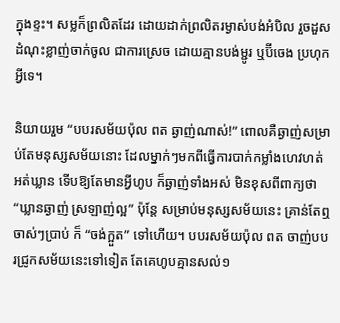ក្នុងខ្ទះ។ សម្លក៏ព្រលិតដែរ ដោយដាក់ព្រលិតរម្ងាស់បង់អំបិល រួចដួសដំណុះខ្លាញ់ចាក់ចូល ជាការស្រេច ដោយគ្មានបង់ម្ជូរ ឬប៊ីចេង ប្រហុកអ្វីទេ។

និយាយរួម “បបរសម័យប៉ុល ពត ឆ្ងាញ់ណាស់!” ពោលគឺឆ្ងាញ់សម្រាប់តែមនុស្សសម័យនោះ ដែលម្នាក់ៗមកពីធ្វើការបាក់កម្លាំងហេវហត់ អត់ឃ្លាន ទើបឱ្យតែមានអ្វីហូប ក៏ឆ្ងាញ់ទាំងអស់ មិនខុសពីពាក្យថា “ឃ្លានឆ្ងាញ់ ស្រឡាញ់ល្អ” ប៉ុន្តែ សម្រាប់មនុស្សសម័យនេះ គ្រាន់តែឮចាស់ៗប្រាប់ ក៏ “ចង់ក្អួត” ទៅហើយ។ បបរសម័យប៉ុល ពត ចាញ់បបរជ្រូកសម័យនេះទៅទៀត តែគេហូបគ្មានសល់១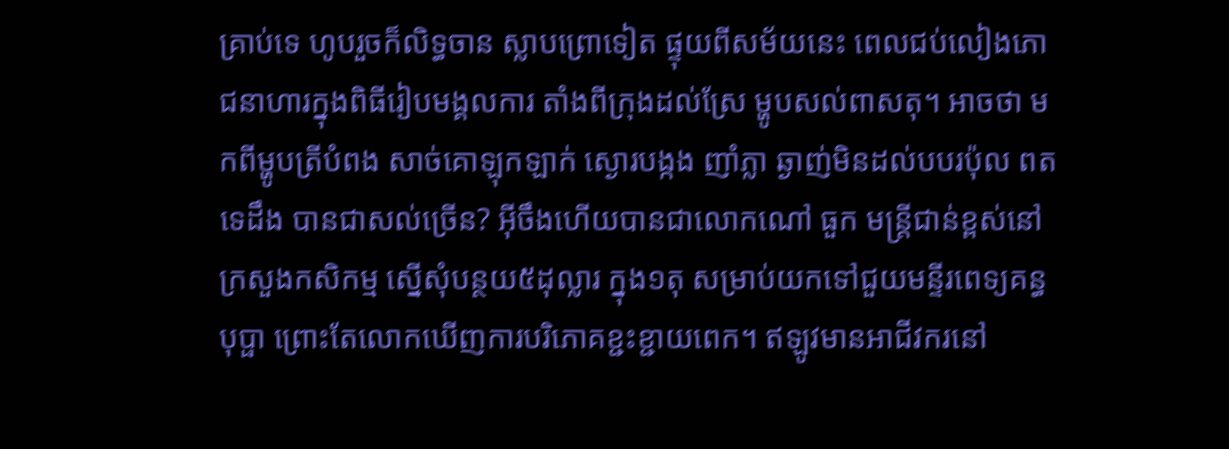គ្រាប់ទេ ហូបរួចក៏លិទ្ធចាន ស្លាបព្រោទៀត ផ្ទុយពីសម័យនេះ ពេលជប់លៀងភោជនាហារក្នុងពិធីរៀបមង្គលការ តាំងពីក្រុងដល់ស្រែ ម្ហូបសល់ពាសតុ។ អាចថា មកពីម្ហូបត្រីបំពង សាច់គោឡុកឡាក់ ស្ងោរបង្កង ញាំភ្លា ឆ្ងាញ់មិនដល់បបរប៉ុល ពត ទេដឹង បានជាសល់ច្រើន? អ៊ីចឹងហើយបានជាលោកណៅ ធួក មន្ត្រីជាន់ខ្ពស់នៅក្រសួងកសិកម្ម ស្នើសុំបន្ថយ៥ដុល្លារ ក្នុង១តុ សម្រាប់យកទៅជួយមន្ទីរពេទ្យគន្ធបុប្ផា ព្រោះតែលោកឃើញការបរិភោគខ្ជះខ្ជាយពេក។ ឥឡូវមានអាជីវករនៅ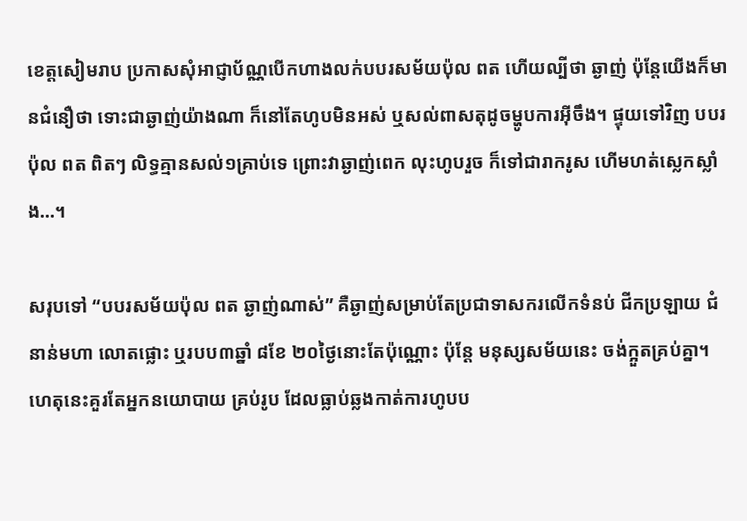ខេត្តសៀមរាប ប្រកាសសុំអាជ្ញាប័ណ្ណបើកហាងលក់បបរសម័យប៉ុល ពត ហើយល្បីថា ឆ្ងាញ់ ប៉ុន្តែយើងក៏មានជំនឿថា ទោះជាឆ្ងាញ់យ៉ាងណា ក៏នៅតែហូបមិនអស់ ឬសល់ពាសតុដូចម្ហូបការអ៊ីចឹង។ ផ្ទុយទៅវិញ បបរប៉ុល ពត ពិតៗ លិទ្ធគ្មានសល់១គ្រាប់ទេ ព្រោះវាឆ្ងាញ់ពេក លុះហូបរួច ក៏ទៅជារាករូស ហើមហត់ស្លេកស្លាំង…។

សរុបទៅ “បបរសម័យប៉ុល ពត ឆ្ងាញ់ណាស់” គឺឆ្ងាញ់សម្រាប់តែប្រជាទាសករលើកទំនប់ ជីកប្រឡាយ ជំនាន់មហា លោតផ្លោះ ឬរបប៣ឆ្នាំ ៨ខែ ២០ថ្ងៃនោះតែប៉ុណ្ណោះ ប៉ុន្តែ មនុស្សសម័យនេះ ចង់ក្អួតគ្រប់គ្នា។ ហេតុនេះគួរតែអ្នកនយោបាយ គ្រប់រូប ដែលធ្លាប់ឆ្លងកាត់ការហូបប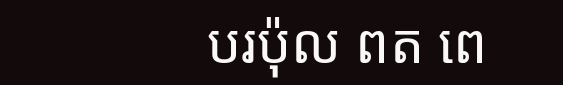បរប៉ុល ពត ពេ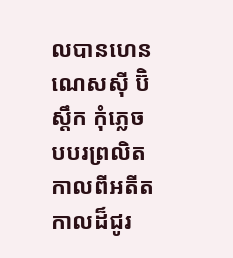លបានហេនណេសស៊ី ប៊ិស្តឹក កុំភ្លេចបបរព្រលិត កាលពីអតីតកាលដ៏ជូរ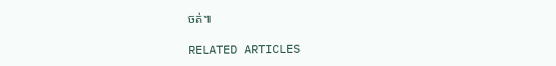ចត់៕

RELATED ARTICLES